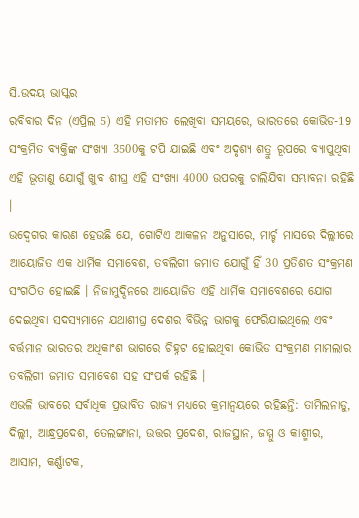ସି.ଉଦୟ ଭାସ୍କର
ରବିବାର ଦିନ (ଏପ୍ରିଲ 5) ଏହି ମତାମତ ଲେଖିବା ସମୟରେ, ଭାରତରେ କୋଭିଡ-19 ସଂକ୍ରମିତ ବ୍ୟକ୍ତିଙ୍କ ସଂଖ୍ୟା 3500କୁ ଟପି ଯାଇଛି ଏବଂ ଅଦୃଶ୍ୟ ଶତ୍ରୁ ରୂପରେ ବ୍ୟାପୁଥିବା ଏହି ଭୂତାଣୁ ଯୋଗୁଁ ଖୁବ ଶୀଘ୍ର ଏହି ସଂଖ୍ୟା 4000 ଉପରକୁ ଚାଲିଯିବା ସମ୍ଭାବନା ରହିଛି ।
ଉଦ୍ବେଗର କାରଣ ହେଉଛି ଯେ, ଗୋଟିଏ ଆକଳନ ଅନୁସାରେ, ମାର୍ଚ୍ଚ ମାସରେ ଦିଲ୍ଲୀରେ ଆୟୋଜିତ ଏକ ଧାର୍ମିକ ସମାବେଶ, ତବଲିଗୀ ଜମାତ ଯୋଗୁଁ ହିଁ 30 ପ୍ରତିଶତ ସଂକ୍ରମଣ ସଂଗଠିତ ହୋଇଛି । ନିଜାମୁଦ୍ଦିନରେ ଆୟୋଜିତ ଏହି ଧାର୍ମିକ ସମାବେଶରେ ଯୋଗ ଦେଇଥିବା ସଦସ୍ୟମାନେ ଯଥାଶୀଘ୍ର ଦେଶର ବିଭିନ୍ନ ଭାଗକୁ ଫେରିଯାଇଥିଲେ ଏବଂ ବର୍ତ୍ତମାନ ଭାରତର ଅଧିକାଂଶ ଭାଗରେ ଚିହ୍ନଟ ହୋଇଥିବା କୋଭିଡ ସଂକ୍ରମଣ ମାମଲାର ତବଲିଗୀ ଜମାତ ସମାବେଶ ସହ ସଂପର୍କ ରହିଛି ।
ଏଭଳି ଭାବରେ ସର୍ବାଧିକ ପ୍ରଭାବିତ ରାଜ୍ୟ ମଧ୍ୟରେ କ୍ରମାନ୍ବୟରେ ରହିଛନ୍ତି: ତାମିଲନାଡୁ, ଦିଲ୍ଲୀ, ଆନ୍ଧ୍ରପ୍ରଦେଶ, ତେଲଙ୍ଗାନା, ଉତ୍ତର ପ୍ରଦେଶ, ରାଜସ୍ଥାନ, ଜମ୍ମୁ ଓ କାଶ୍ମୀର, ଆସାମ, କର୍ଣ୍ଣାଟକ,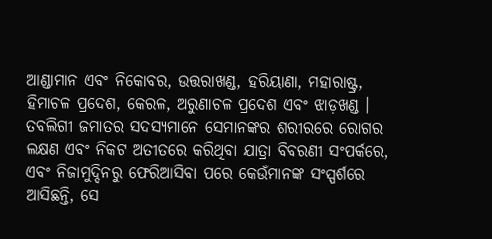ଆଣ୍ଡାମାନ ଏବଂ ନିକୋବର, ଉତ୍ତରାଖଣ୍ଡ, ହରିୟାଣା, ମହାରାଷ୍ଟ୍ର, ହିମାଚଳ ପ୍ରଦେଶ, କେରଳ, ଅରୁଣାଚଳ ପ୍ରଦେଶ ଏବଂ ଝାଡ଼ଖଣ୍ଡ । ତବଲିଗୀ ଜମାତର ସଦସ୍ୟମାନେ ସେମାନଙ୍କର ଶରୀରରେ ରୋଗର ଲକ୍ଷଣ ଏବଂ ନିକଟ ଅତୀତରେ କରିଥିବା ଯାତ୍ରା ବିବରଣୀ ସଂପର୍କରେ, ଏବଂ ନିଜାମୁଦ୍ଦିନରୁ ଫେରିଆସିବା ପରେ କେଉଁମାନଙ୍କ ସଂସ୍ପର୍ଶରେ ଆସିଛନ୍ତି, ସେ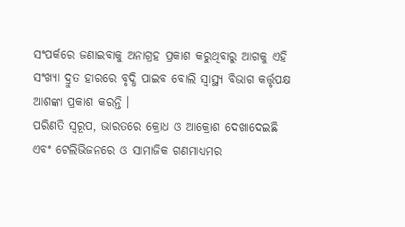ସଂପର୍କରେ ଜଣାଇବାକୁ ଅନାଗ୍ରହ ପ୍ରକାଶ କରୁଥିବାରୁ ଆଗକୁ ଏହି ସଂଖ୍ୟା ଦ୍ରୁତ ହାରରେ ବୃଦ୍ଧି ପାଇବ ବୋଲି ସ୍ବାସ୍ଥ୍ୟ ବିଭାଗ କର୍ତ୍ତୃପକ୍ଷ ଆଶଙ୍କା ପ୍ରକାଶ କରନ୍ତି ।
ପରିଣତି ସ୍ବରୂପ, ଭାରତରେ କ୍ରୋଧ ଓ ଆକ୍ରୋଶ ଦେଖାଦେଇଛି ଏବଂ ଟେଲିଭିଜନରେ ଓ ସାମାଜିକ ଗଣମାଧ୍ୟମର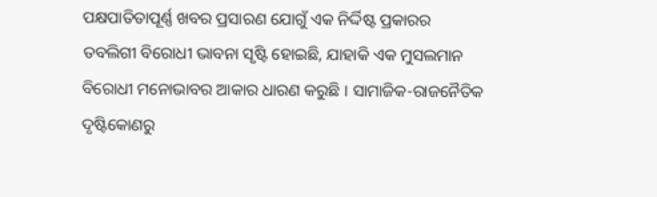ପକ୍ଷପାତିତାପୂର୍ଣ୍ଣ ଖବର ପ୍ରସାରଣ ଯୋଗୁଁ ଏକ ନିର୍ଦ୍ଦିଷ୍ଟ ପ୍ରକାରର ତବଲିଗୀ ବିରୋଧୀ ଭାବନା ସୃଷ୍ଟି ହୋଇଛି, ଯାହାକି ଏକ ମୁସଲମାନ ବିରୋଧୀ ମନୋଭାବର ଆକାର ଧାରଣ କରୁଛି । ସାମାଜିକ-ରାଜନୈତିକ ଦୃଷ୍ଟିକୋଣରୁ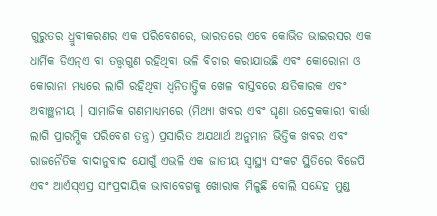ଗୁରୁତର ଧ୍ରୁବୀକରଣର ଏକ ପରିବେଶରେ, ଭାରତରେ ଏବେ କୋଭିଡ ଭାଇରସର ଏକ ଧାର୍ମିକ ଡିଏନ୍ଏ ବା ତତ୍ତ୍ବଗୁଣ ରହିଥିବା ଭଳି ବିଚାର କରାଯାଉଛି ଏବଂ କୋରୋନା ଓ କୋରାନା ମଧ୍ୟରେ ଲାଗି ରହିଥିବା ଧ୍ବନିତାତ୍ତ୍ବିକ ଖେଳ ବାସ୍ତବରେ କ୍ଷତିକାରକ ଏବଂ ଅବାଞ୍ଛନୀୟ । ସାମାଜିକ ଗଣମାଧ୍ୟମରେ (ମିଥ୍ୟା ଖବର ଏବଂ ଘୃଣା ଉଦ୍ରେକକାରୀ ବାର୍ତ୍ତା ଲାଗି ପ୍ରାରମ୍ଭିକ ପରିବେଶ ତନ୍ତ୍ର) ପ୍ରସାରିତ ଅଯଥାର୍ଥ ଅନୁମାନ ଭିତ୍ତିକ ଖବର ଏବଂ ରାଜନୈତିକ ବାଦାନୁବାଦ ଯୋଗୁଁ ଏଭଳି ଏକ ଜାତୀୟ ସ୍ବାସ୍ଥ୍ୟ ସଂକଟ ସ୍ଥିତିରେ ବିଜେପି ଏବଂ ଆର୍ଏସ୍ଏସ୍ର ସାଂପ୍ରଦାୟିକ ଭାବାବେଗକୁ ଖୋରାକ ମିଳୁଛି ବୋଲି ସନ୍ଦେହ ମୁଣ୍ଡ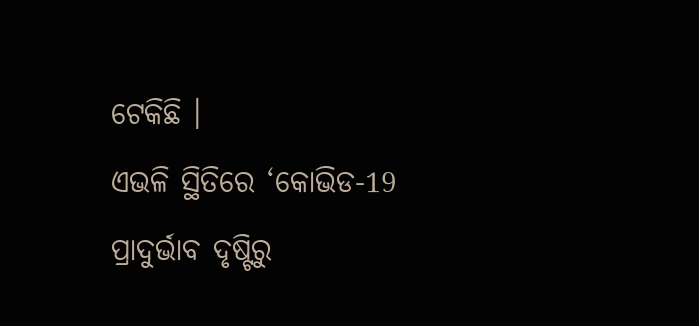ଟେକିଛି ।
ଏଭଳି ସ୍ଥିତିରେ ‘କୋଭିଡ-19 ପ୍ରାଦୁର୍ଭାବ ଦୃଷ୍ଟିରୁ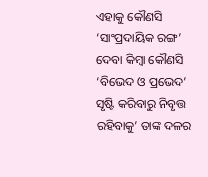ଏହାକୁ କୌଣସି ‘ସାଂପ୍ରଦାୟିକ ରଙ୍ଗ’ ଦେବା କିମ୍ବା କୌଣସି ‘ବିଭେଦ ଓ ପ୍ରଭେଦ’ ସୃଷ୍ଟି କରିବାରୁ ନିବୃତ୍ତ ରହିବାକୁ’ ତାଙ୍କ ଦଳର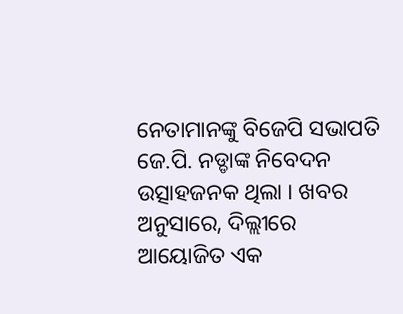ନେତାମାନଙ୍କୁ ବିଜେପି ସଭାପତି ଜେ.ପି. ନଡ୍ଡାଙ୍କ ନିବେଦନ ଉତ୍ସାହଜନକ ଥିଲା । ଖବର ଅନୁସାରେ, ଦିଲ୍ଲୀରେ ଆୟୋଜିତ ଏକ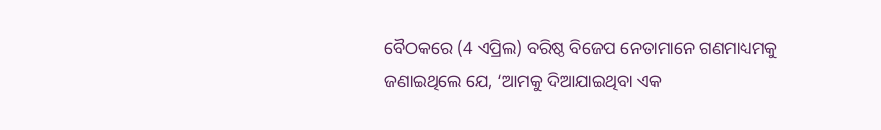ବୈଠକରେ (4 ଏପ୍ରିଲ) ବରିଷ୍ଠ ବିଜେପ ନେତାମାନେ ଗଣମାଧ୍ୟମକୁ ଜଣାଇଥିଲେ ଯେ, ‘ଆମକୁ ଦିଆଯାଇଥିବା ଏକ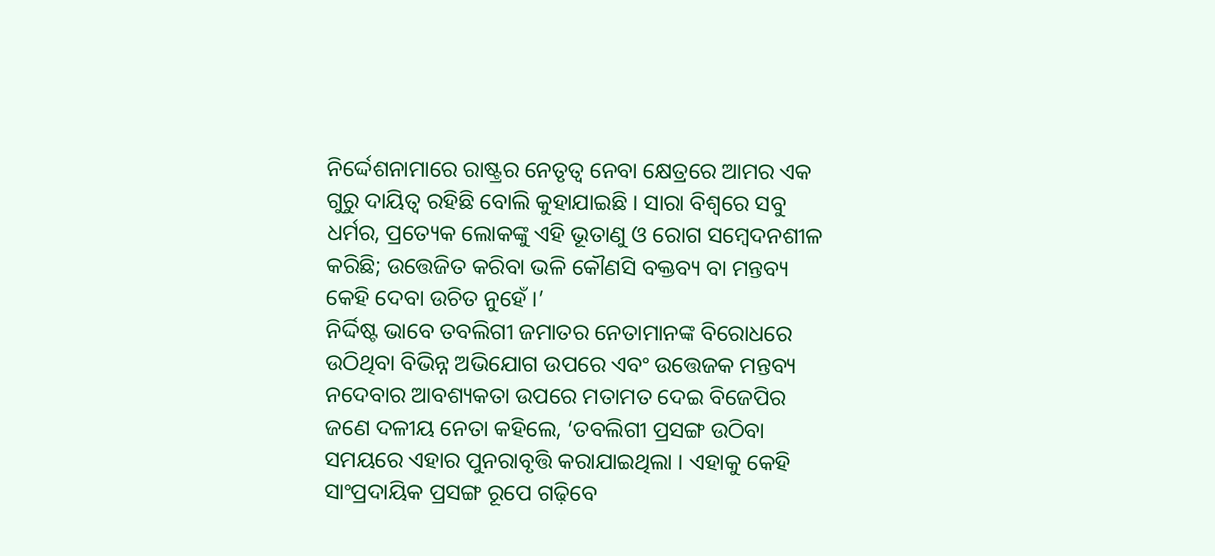ନିର୍ଦ୍ଦେଶନାମାରେ ରାଷ୍ଟ୍ରର ନେତୃତ୍ବ ନେବା କ୍ଷେତ୍ରରେ ଆମର ଏକ ଗୁରୁ ଦାୟିତ୍ବ ରହିଛି ବୋଲି କୁହାଯାଇଛି । ସାରା ବିଶ୍ବରେ ସବୁ ଧର୍ମର, ପ୍ରତ୍ୟେକ ଲୋକଙ୍କୁ ଏହି ଭୂତାଣୁ ଓ ରୋଗ ସମ୍ବେଦନଶୀଳ କରିଛି; ଉତ୍ତେଜିତ କରିବା ଭଳି କୌଣସି ବକ୍ତବ୍ୟ ବା ମନ୍ତବ୍ୟ କେହି ଦେବା ଉଚିତ ନୁହେଁ ।’
ନିର୍ଦ୍ଦିଷ୍ଟ ଭାବେ ତବଲିଗୀ ଜମାତର ନେତାମାନଙ୍କ ବିରୋଧରେ ଉଠିଥିବା ବିଭିନ୍ନ ଅଭିଯୋଗ ଉପରେ ଏବଂ ଉତ୍ତେଜକ ମନ୍ତବ୍ୟ ନଦେବାର ଆବଶ୍ୟକତା ଉପରେ ମତାମତ ଦେଇ ବିଜେପିର ଜଣେ ଦଳୀୟ ନେତା କହିଲେ, ‘ତବଲିଗୀ ପ୍ରସଙ୍ଗ ଉଠିବା ସମୟରେ ଏହାର ପୁନରାବୃତ୍ତି କରାଯାଇଥିଲା । ଏହାକୁ କେହି ସାଂପ୍ରଦାୟିକ ପ୍ରସଙ୍ଗ ରୂପେ ଗଢ଼ିବେ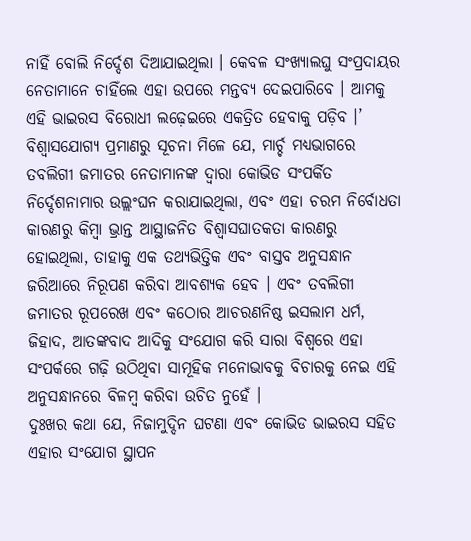ନାହିଁ ବୋଲି ନିର୍ଦ୍ଦେଶ ଦିଆଯାଇଥିଲା । କେବଳ ସଂଖ୍ୟାଲଘୁ ସଂପ୍ରଦାୟର ନେତାମାନେ ଚାହିଁଲେ ଏହା ଉପରେ ମନ୍ତବ୍ୟ ଦେଇପାରିବେ । ଆମକୁ ଏହି ଭାଇରସ ବିରୋଧୀ ଲଢ଼େଇରେ ଏକତ୍ରିତ ହେବାକୁ ପଡ଼ିବ ।’
ବିଶ୍ବାସଯୋଗ୍ୟ ପ୍ରମାଣରୁ ସୂଚନା ମିଳେ ଯେ, ମାର୍ଚ୍ଚ ମଧ୍ୟଭାଗରେ ତବଲିଗୀ ଜମାତର ନେତାମାନଙ୍କ ଦ୍ବାରା କୋଭିଡ ସଂପର୍କିତ ନିର୍ଦ୍ଦେଶନାମାର ଉଲ୍ଲଂଘନ କରାଯାଇଥିଲା, ଏବଂ ଏହା ଚରମ ନିର୍ବୋଧତା କାରଣରୁ କିମ୍ବା ଭ୍ରାନ୍ତ ଆସ୍ଥାଜନିତ ବିଶ୍ବାସଘାତକତା କାରଣରୁ ହୋଇଥିଲା, ତାହାକୁ ଏକ ତଥ୍ୟଭିତ୍ତିକ ଏବଂ ବାସ୍ତବ ଅନୁସନ୍ଧାନ ଜରିଆରେ ନିରୂପଣ କରିବା ଆବଶ୍ୟକ ହେବ । ଏବଂ ତବଲିଗୀ ଜମାତର ରୂପରେଖ ଏବଂ କଠୋର ଆଚରଣନିଷ୍ଠ ଇସଲାମ ଧର୍ମ, ଜିହାଦ, ଆତଙ୍କବାଦ ଆଦିକୁ ସଂଯୋଗ କରି ସାରା ବିଶ୍ବରେ ଏହା ସଂପର୍କରେ ଗଢ଼ି ଉଠିଥିବା ସାମୂହିକ ମନୋଭାବକୁ ବିଚାରକୁ ନେଇ ଏହି ଅନୁସନ୍ଧାନରେ ବିଳମ୍ବ କରିବା ଉଚିତ ନୁହେଁ ।
ଦୁଃଖର କଥା ଯେ, ନିଜାମୁଦ୍ଦିନ ଘଟଣା ଏବଂ କୋଭିଡ ଭାଇରସ ସହିତ ଏହାର ସଂଯୋଗ ସ୍ଥାପନ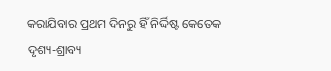କରାଯିବାର ପ୍ରଥମ ଦିନରୁ ହିଁ ନିର୍ଦ୍ଦିଷ୍ଟ କେତେକ ଦୃଶ୍ୟ-ଶ୍ରାବ୍ୟ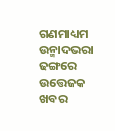ଗଣମାଧ୍ୟମ ଉନ୍ମାଦଭରା ଢଙ୍ଗରେ ଉତ୍ତେଜକ ଖବର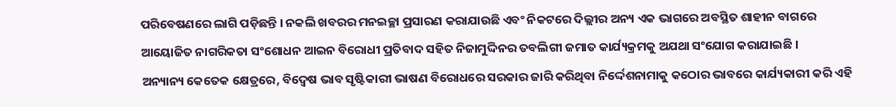ପରିବେଷଣରେ ଲାଗି ପଡ଼ିଛନ୍ତି । ନକଲି ଖବରର ମନଇଚ୍ଛା ପ୍ରସାରଣ କରାଯାଉଛି ଏବଂ ନିକଟରେ ଦିଲ୍ଲୀର ଅନ୍ୟ ଏକ ଭାଗରେ ଅବସ୍ଥିତ ଶାହୀନ ବାଗରେ ଆୟୋଜିତ ନାଗରିକତା ସଂଶୋଧନ ଆଇନ ବିରୋଧୀ ପ୍ରତିବାଦ ସହିତ ନିଜାମୁଦ୍ଦିନର ତବଲିଗୀ ଜମାତ କାର୍ଯ୍ୟକ୍ରମକୁ ଅଯଥା ସଂଯୋଗ କରାଯାଇଛି ।
ଅନ୍ୟାନ୍ୟ କେତେକ କ୍ଷେତ୍ରରେ, ବିଦ୍ବେଷ ଭାବ ସୃଷ୍ଟିକାରୀ ଭାଷଣ ବିରୋଧରେ ସରକାର ଜାରି କରିଥିବା ନିର୍ଦ୍ଦେଶନାମାକୁ କଠୋର ଭାବରେ କାର୍ଯ୍ୟକାରୀ କରି ଏହି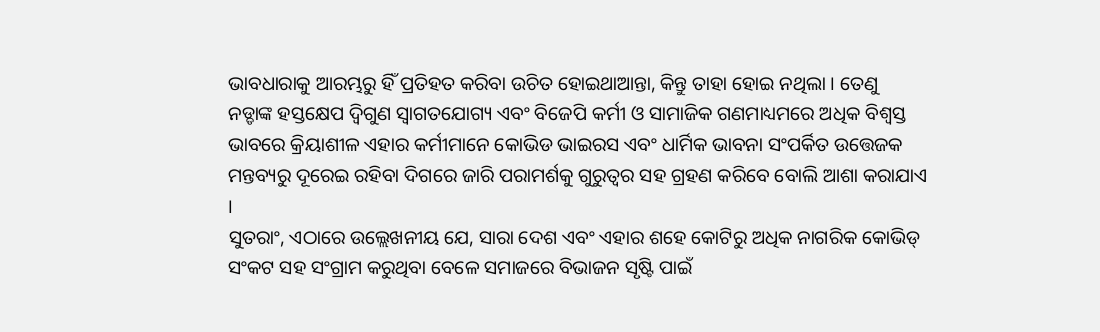ଭାବଧାରାକୁ ଆରମ୍ଭରୁ ହିଁ ପ୍ରତିହତ କରିବା ଉଚିତ ହୋଇଥାଆନ୍ତା, କିନ୍ତୁ ତାହା ହୋଇ ନଥିଲା । ତେଣୁ ନଡ୍ଡାଙ୍କ ହସ୍ତକ୍ଷେପ ଦ୍ବିଗୁଣ ସ୍ବାଗତଯୋଗ୍ୟ ଏବଂ ବିଜେପି କର୍ମୀ ଓ ସାମାଜିକ ଗଣମାଧ୍ୟମରେ ଅଧିକ ବିଶ୍ବସ୍ତ ଭାବରେ କ୍ରିୟାଶୀଳ ଏହାର କର୍ମୀମାନେ କୋଭିଡ ଭାଇରସ ଏବଂ ଧାର୍ମିକ ଭାବନା ସଂପର୍କିତ ଉତ୍ତେଜକ ମନ୍ତବ୍ୟରୁ ଦୂରେଇ ରହିବା ଦିଗରେ ଜାରି ପରାମର୍ଶକୁ ଗୁରୁତ୍ବର ସହ ଗ୍ରହଣ କରିବେ ବୋଲି ଆଶା କରାଯାଏ ।
ସୁତରାଂ, ଏଠାରେ ଉଲ୍ଲେଖନୀୟ ଯେ, ସାରା ଦେଶ ଏବଂ ଏହାର ଶହେ କୋଟିରୁ ଅଧିକ ନାଗରିକ କୋଭିଡ୍ ସଂକଟ ସହ ସଂଗ୍ରାମ କରୁଥିବା ବେଳେ ସମାଜରେ ବିଭାଜନ ସୃଷ୍ଟି ପାଇଁ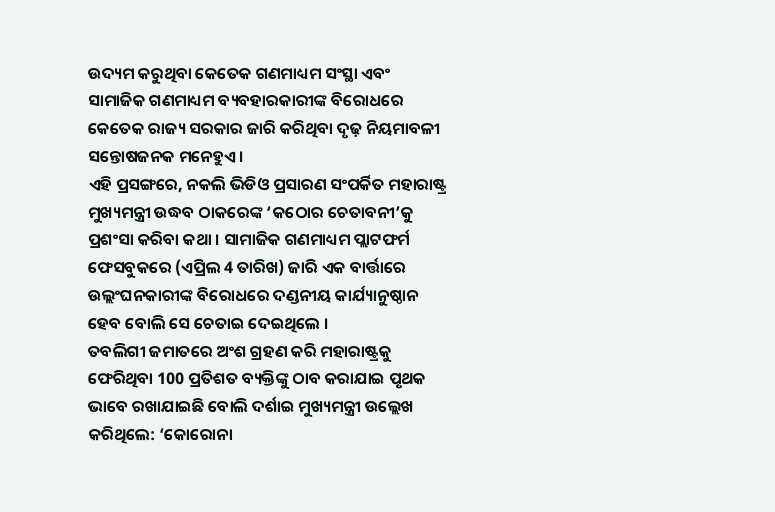ଉଦ୍ୟମ କରୁଥିବା କେତେକ ଗଣମାଧ୍ୟମ ସଂସ୍ଥା ଏବଂ ସାମାଜିକ ଗଣମାଧ୍ୟମ ବ୍ୟବହାରକାରୀଙ୍କ ବିରୋଧରେ କେତେକ ରାଜ୍ୟ ସରକାର ଜାରି କରିଥିବା ଦୃଢ଼ ନିୟମାବଳୀ ସନ୍ତୋଷଜନକ ମନେହୁଏ ।
ଏହି ପ୍ରସଙ୍ଗରେ, ନକଲି ଭିଡିଓ ପ୍ରସାରଣ ସଂପର୍କିତ ମହାରାଷ୍ଟ୍ର ମୁଖ୍ୟମନ୍ତ୍ରୀ ଉଦ୍ଧବ ଠାକରେଙ୍କ ‘କଠୋର ଚେତାବନୀ’କୁ ପ୍ରଶଂସା କରିବା କଥା । ସାମାଜିକ ଗଣମାଧ୍ୟମ ପ୍ଲାଟଫର୍ମ ଫେସବୁକରେ (ଏପ୍ରିଲ 4 ତାରିଖ) ଜାରି ଏକ ବାର୍ତ୍ତାରେ ଉଲ୍ଲଂଘନକାରୀଙ୍କ ବିରୋଧରେ ଦଣ୍ଡନୀୟ କାର୍ଯ୍ୟାନୁଷ୍ଠାନ ହେବ ବୋଲି ସେ ଚେତାଇ ଦେଇଥିଲେ ।
ତବଲିଗୀ ଜମାତରେ ଅଂଶ ଗ୍ରହଣ କରି ମହାରାଷ୍ଟ୍ରକୁ ଫେରିଥିବା 100 ପ୍ରତିଶତ ବ୍ୟକ୍ତିଙ୍କୁ ଠାବ କରାଯାଇ ପୃଥକ ଭାବେ ରଖାଯାଇଛି ବୋଲି ଦର୍ଶାଇ ମୁଖ୍ୟମନ୍ତ୍ରୀ ଉଲ୍ଲେଖ କରିଥିଲେ: ‘କୋରୋନା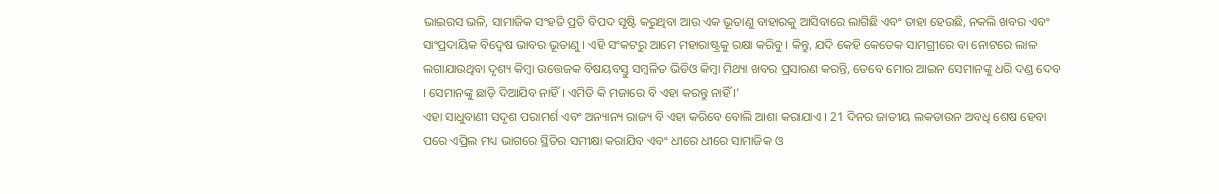ଭାଇରସ ଭଳି, ସାମାଜିକ ସଂହତି ପ୍ରତି ବିପଦ ସୃଷ୍ଟି କରୁଥିବା ଆଉ ଏକ ଭୂତାଣୁ ବାହାରକୁ ଆସିବାରେ ଲାଗିଛି ଏବଂ ତାହା ହେଉଛି, ନକଲି ଖବର ଏବଂ ସାଂପ୍ରଦାୟିକ ବିଦ୍ବେଷ ଭାବର ଭୂତାଣୁ । ଏହି ସଂକଟରୁ ଆମେ ମହାରାଷ୍ଟ୍ରକୁ ରକ୍ଷା କରିବୁ । କିନ୍ତୁ, ଯଦି କେହି କେତେକ ସାମଗ୍ରୀରେ ବା ନୋଟରେ ଲାଳ ଲଗାଯାଉଥିବା ଦୃଶ୍ୟ କିମ୍ବା ଉତ୍ତେଜକ ବିଷୟବସ୍ତୁ ସମ୍ବଳିତ ଭିଡିଓ କିମ୍ବା ମିଥ୍ୟା ଖବର ପ୍ରସାରଣ କରନ୍ତି, ତେବେ ମୋର ଆଇନ ସେମାନଙ୍କୁ ଧରି ଦଣ୍ଡ ଦେବ । ସେମାନଙ୍କୁ ଛାଡ଼ି ଦିଆଯିବ ନାହିଁ । ଏମିତି କି ମଜାରେ ବି ଏହା କରନ୍ତୁ ନାହିଁ ।’
ଏହା ସାଧୁବାଣୀ ସଦୃଶ ପରାମର୍ଶ ଏବଂ ଅନ୍ୟାନ୍ୟ ରାଜ୍ୟ ବି ଏହା କରିବେ ବୋଲି ଆଶା କରାଯାଏ । 21 ଦିନର ଜାତୀୟ ଲକଡାଉନ ଅବଧି ଶେଷ ହେବା ପରେ ଏପ୍ରିଲ ମଧ୍ୟ ଭାଗରେ ସ୍ଥିତିର ସମୀକ୍ଷା କରାଯିବ ଏବଂ ଧୀରେ ଧୀରେ ସାମାଜିକ ଓ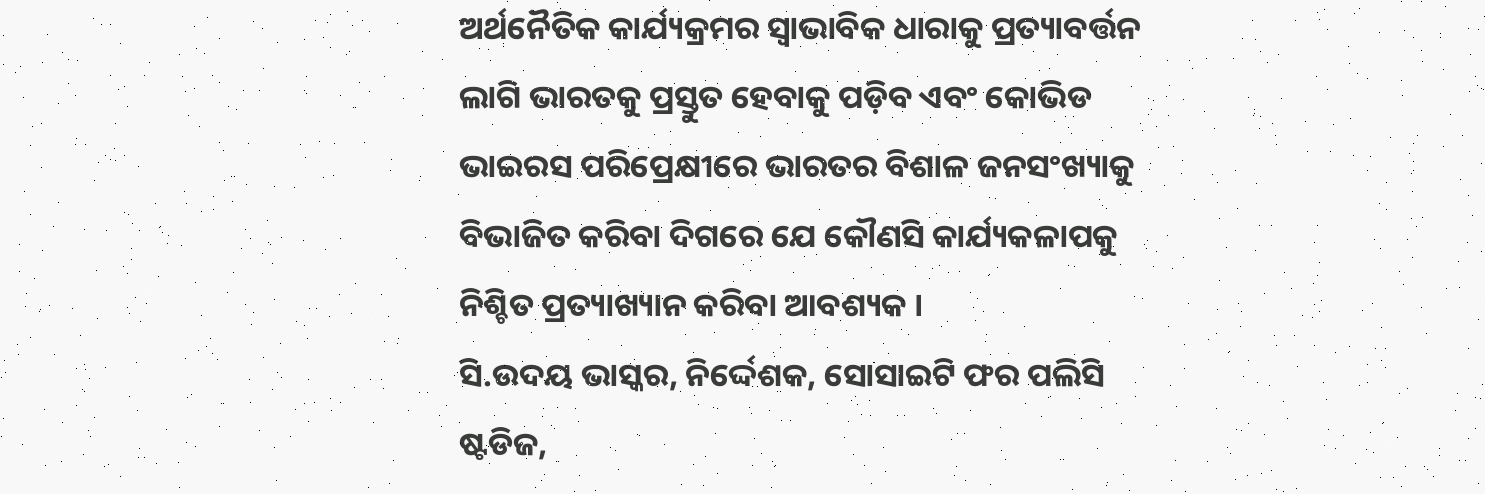ଅର୍ଥନୈତିକ କାର୍ଯ୍ୟକ୍ରମର ସ୍ବାଭାବିକ ଧାରାକୁ ପ୍ରତ୍ୟାବର୍ତ୍ତନ ଲାଗି ଭାରତକୁ ପ୍ରସ୍ତୁତ ହେବାକୁ ପଡ଼ିବ ଏବଂ କୋଭିଡ ଭାଇରସ ପରିପ୍ରେକ୍ଷୀରେ ଭାରତର ବିଶାଳ ଜନସଂଖ୍ୟାକୁ ବିଭାଜିତ କରିବା ଦିଗରେ ଯେ କୌଣସି କାର୍ଯ୍ୟକଳାପକୁ ନିଶ୍ଚିତ ପ୍ରତ୍ୟାଖ୍ୟାନ କରିବା ଆବଶ୍ୟକ ।
ସି.ଉଦୟ ଭାସ୍କର, ନିର୍ଦ୍ଦେଶକ, ସୋସାଇଟି ଫର ପଲିସି ଷ୍ଟଡିଜ,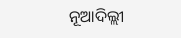ନୂଆଦିଲ୍ଲୀ